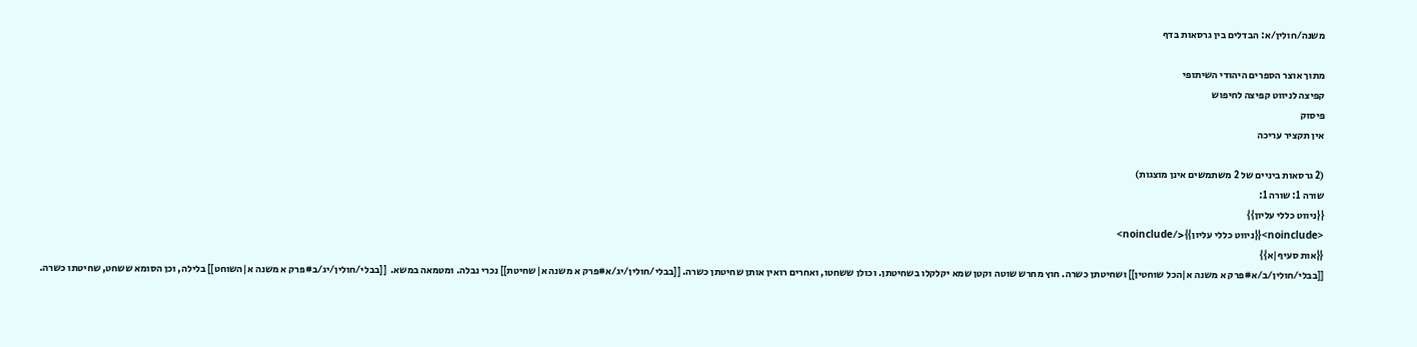משנה/חולין/א: הבדלים בין גרסאות בדף

מתוך אוצר הספרים היהודי השיתופי
קפיצה לניווט קפיצה לחיפוש
פיסוק
אין תקציר עריכה

(2 גרסאות ביניים של 2 משתמשים אינן מוצגות)
שורה 1: שורה 1:
{{ניווט כללי עליון}}
<noinclude>{{ניווט כללי עליון}}</noinclude>
{{אות סעיף|א}}
[[בבלי/חולין/ב/א#פרק א משנה א|הכל שוחטין]] ושחיטתן כשרה. חוץ מחרש שוטה וקטן שמא יקלקלו בשחיטתן. וכולן ששחטו, ואחרים רואין אותן שחיטתן כשרה. [[בבלי/חולין/יג/א#פרק א משנה א|שחיטת]] נכרי נבלה. ומטמאה במשא.  [[בבלי/חולין/יג/ב#פרק א משנה א|השוחט]] בלילה, וכן הסומא ששחט, שחיטתו כשרה.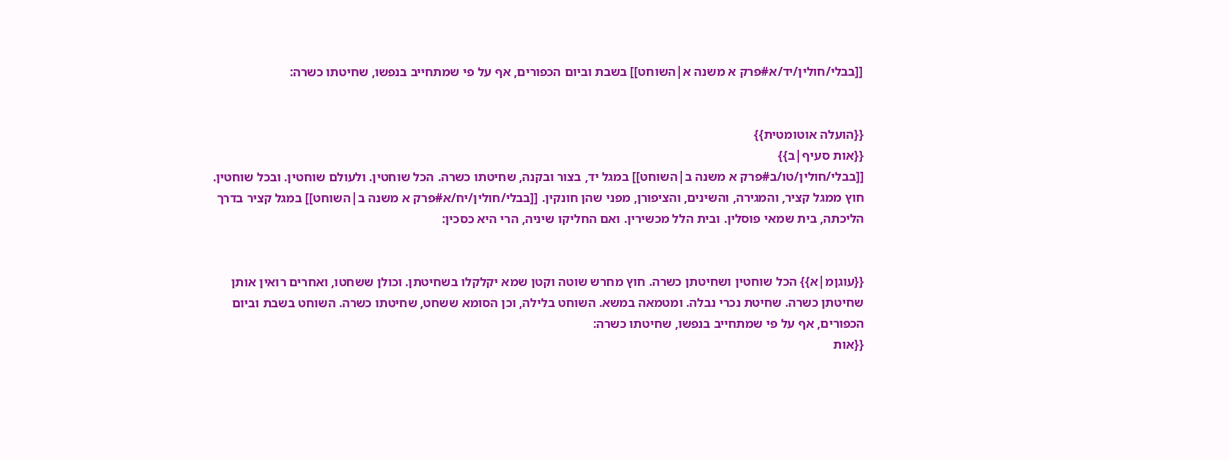[[בבלי/חולין/יד/א#פרק א משנה א|השוחט]] בשבת וביום הכפורים, אף על פי שמתחייב בנפשו, שחיטתו כשרה:


{{הועלה אוטומטית}}
{{אות סעיף|ב}}
[[בבלי/חולין/טו/ב#פרק א משנה ב|השוחט]] במגל יד, בצור ובקנה, שחיטתו כשרה. הכל שוחטין. ולעולם שוחטין. ובכל שוחטין. חוץ ממגל קציר, והמגירה, והשינים, והציפורן, מפני שהן חונקין. [[בבלי/חולין/יח/א#פרק א משנה ב|השוחט]] במגל קציר בדרך הליכתה, בית שמאי פוסלין. ובית הלל מכשירין. ואם החליקו שיניה, הרי היא כסכין:


{{עוגןמ|א}} הכל שוחטין ושחיטתן כשרה. חוץ מחרש שוטה וקטן שמא יקלקלו בשחיטתן. וכולן ששחטו, ואחרים רואין אותן שחיטתן כשרה. שחיטת נכרי נבלה. ומטמאה במשא. השוחט בלילה, וכן הסומא ששחט, שחיטתו כשרה. השוחט בשבת וביום הכפורים, אף על פי שמתחייב בנפשו, שחיטתו כשרה:
{{אות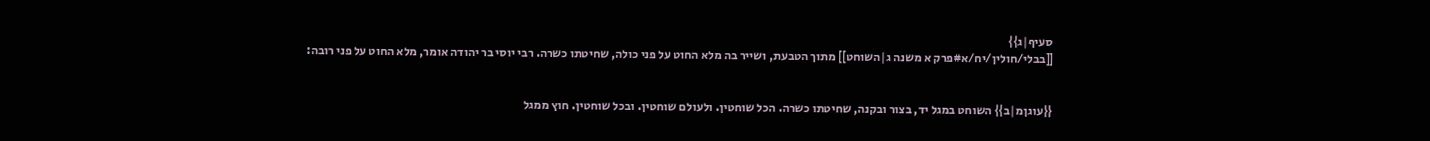סעיף|ג}}
[[בבלי/חולין/יח/א#פרק א משנה ג|השוחט]] מתוך הטבעת, ושייר בה מלא החוט על פני כולה, שחיטתו כשרה. רבי יוסי בר יהודה אומר, מלא החוט על פני רובה:


{{עוגןמ|ב}} השוחט במגל יד, בצור ובקנה, שחיטתו כשרה. הכל שוחטין. ולעולם שוחטין. ובכל שוחטין. חוץ ממגל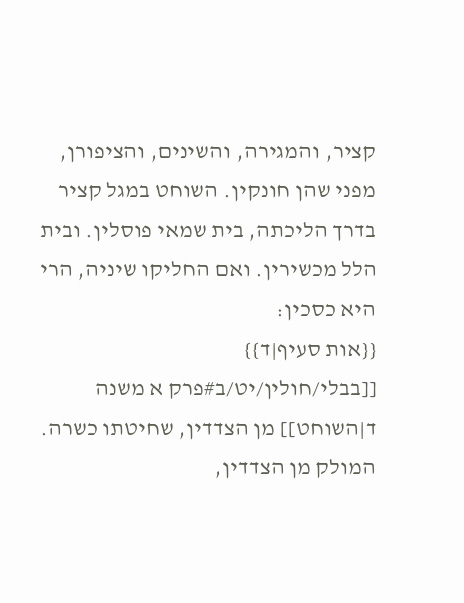קציר, והמגירה, והשינים, והציפורן, מפני שהן חונקין. השוחט במגל קציר בדרך הליכתה, בית שמאי פוסלין. ובית הלל מכשירין. ואם החליקו שיניה, הרי היא כסכין:
{{אות סעיף|ד}}
[[בבלי/חולין/יט/ב#פרק א משנה ד|השוחט]] מן הצדדין, שחיטתו כשרה. המולק מן הצדדין,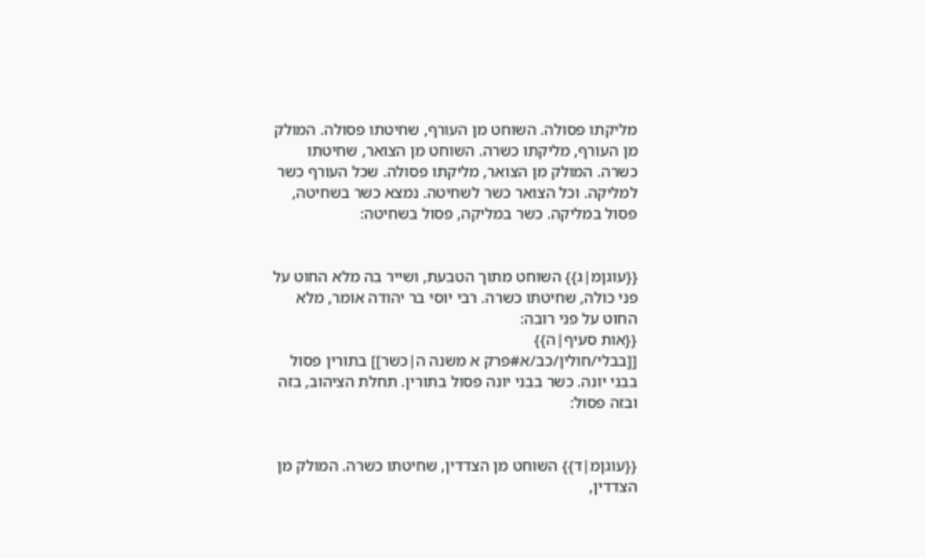מליקתו פסולה. השוחט מן העורף, שחיטתו פסולה. המולק מן העורף, מליקתו כשרה. השוחט מן הצואר, שחיטתו כשרה. המולק מן הצואר, מליקתו פסולה. שכל העורף כשר למליקה. וכל הצואר כשר לשחיטה. נמצא כשר בשחיטה, פסול במליקה. כשר במליקה, פסול בשחיטה:


{{עוגןמ|ג}} השוחט מתוך הטבעת, ושייר בה מלא החוט על פני כולה, שחיטתו כשרה. רבי יוסי בר יהודה אומר, מלא החוט על פני רובה:
{{אות סעיף|ה}}
[[בבלי/חולין/כב/א#פרק א משנה ה|כשר]] בתורין פסול בבני יונה. כשר בבני יונה פסול בתורין. תחלת הציהוב, בזה ובזה פסול:


{{עוגןמ|ד}} השוחט מן הצדדין, שחיטתו כשרה. המולק מן הצדדין,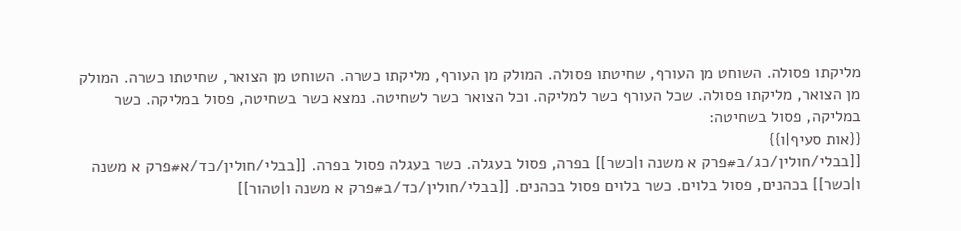מליקתו פסולה. השוחט מן העורף, שחיטתו פסולה. המולק מן העורף, מליקתו כשרה. השוחט מן הצואר, שחיטתו כשרה. המולק מן הצואר, מליקתו פסולה. שכל העורף כשר למליקה. וכל הצואר כשר לשחיטה. נמצא כשר בשחיטה, פסול במליקה. כשר במליקה, פסול בשחיטה:
{{אות סעיף|ו}}
[[בבלי/חולין/כג/ב#פרק א משנה ו|כשר]] בפרה, פסול בעגלה. כשר בעגלה פסול בפרה. [[בבלי/חולין/כד/א#פרק א משנה ו|כשר]] בכהנים, פסול בלוים. כשר בלוים פסול בכהנים. [[בבלי/חולין/כד/ב#פרק א משנה ו|טהור]]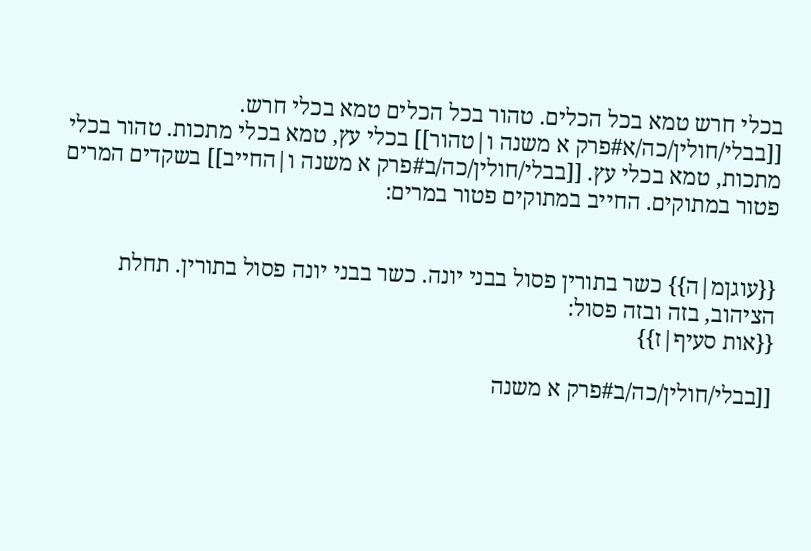בכלי חרש טמא בכל הכלים. טהור בכל הכלים טמא בכלי חרש. [[בבלי/חולין/כה/א#פרק א משנה ו|טהור]] בכלי עץ, טמא בכלי מתכות. טהור בכלי מתכות, טמא בכלי עץ. [[בבלי/חולין/כה/ב#פרק א משנה ו|החייב]] בשקדים המרים פטור במתוקים. החייב במתוקים פטור במרים:


{{עוגןמ|ה}} כשר בתורין פסול בבני יונה. כשר בבני יונה פסול בתורין. תחלת הציהוב, בזה ובזה פסול:
{{אות סעיף|ז}}

[[בבלי/חולין/כה/ב#פרק א משנה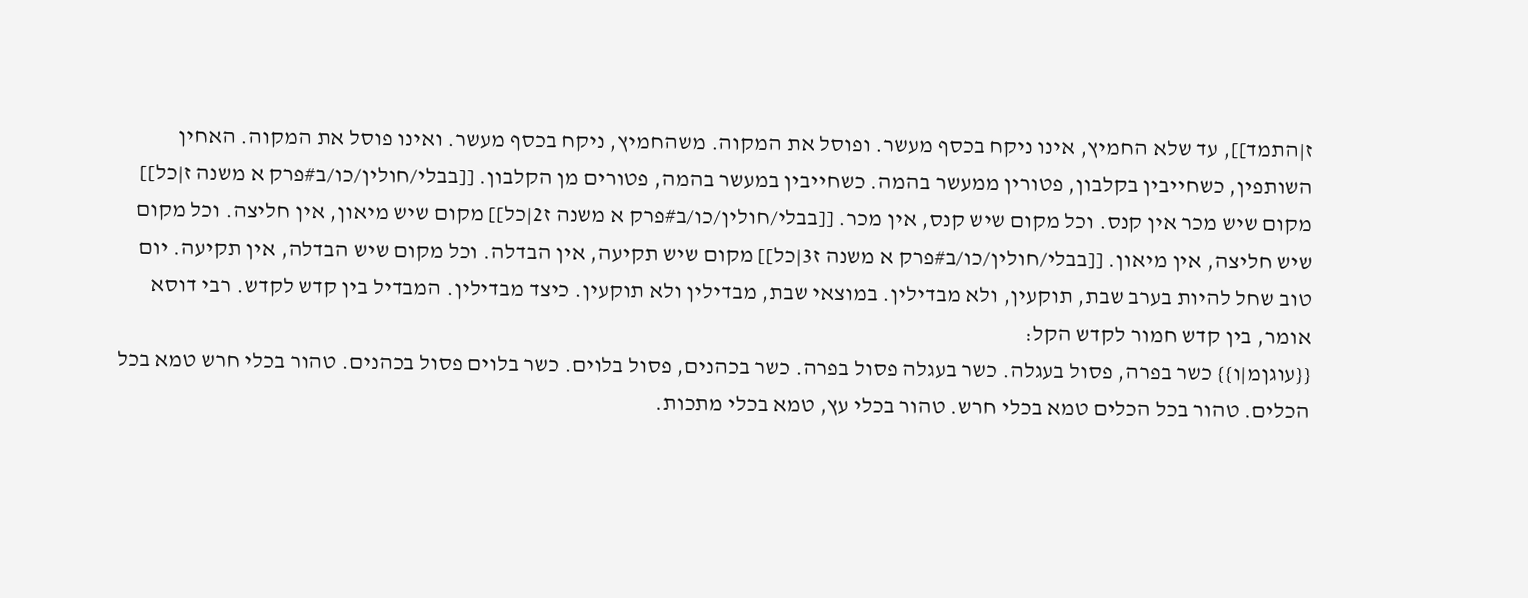ז|התמד]], עד שלא החמיץ, אינו ניקח בכסף מעשר. ופוסל את המקוה. משהחמיץ, ניקח בכסף מעשר. ואינו פוסל את המקוה. האחין השותפין, כשחייבין בקלבון, פטורין ממעשר בהמה. כשחייבין במעשר בהמה, פטורים מן הקלבון. [[בבלי/חולין/כו/ב#פרק א משנה ז|כל]] מקום שיש מכר אין קנס. וכל מקום שיש קנס, אין מכר. [[בבלי/חולין/כו/ב#פרק א משנה ז2|כל]] מקום שיש מיאון, אין חליצה. וכל מקום שיש חליצה, אין מיאון. [[בבלי/חולין/כו/ב#פרק א משנה ז3|כל]] מקום שיש תקיעה, אין הבדלה. וכל מקום שיש הבדלה, אין תקיעה. יום טוב שחל להיות בערב שבת, תוקעין, ולא מבדילין. במוצאי שבת, מבדילין ולא תוקעין. כיצד מבדילין. המבדיל בין קדש לקדש. רבי דוסא אומר, בין קדש חמור לקדש הקל:
{{עוגןמ|ו}} כשר בפרה, פסול בעגלה. כשר בעגלה פסול בפרה. כשר בכהנים, פסול בלוים. כשר בלוים פסול בכהנים. טהור בכלי חרש טמא בכל הכלים. טהור בכל הכלים טמא בכלי חרש. טהור בכלי עץ, טמא בכלי מתכות.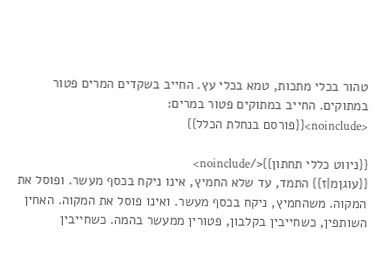טהור בכלי מתכות, טמא בכלי עץ. החייב בשקדים המרים פטור במתוקים. החייב במתוקים פטור במרים:
<noinclude>{{פורסם בנחלת הכלל}}

{{ניווט כללי תחתון}}</noinclude>
{{עוגןמ|ז}} התמד, עד שלא החמיץ, אינו ניקח בכסף מעשר. ופוסל את המקוה. משהחמיץ, ניקח בכסף מעשר. ואינו פוסל את המקוה. האחין השותפין, כשחייבין בקלבון, פטורין ממעשר בהמה. כשחייבין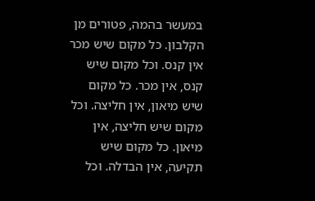במעשר בהמה, פטורים מן הקלבון. כל מקום שיש מכר אין קנס. וכל מקום שיש קנס, אין מכר. כל מקום שיש מיאון, אין חליצה. וכל מקום שיש חליצה, אין מיאון. כל מקום שיש תקיעה, אין הבדלה. וכל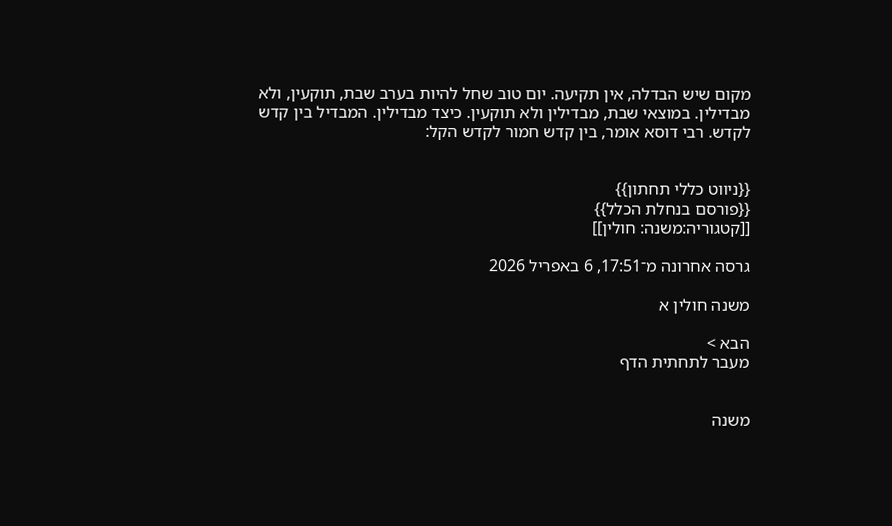מקום שיש הבדלה, אין תקיעה. יום טוב שחל להיות בערב שבת, תוקעין, ולא מבדילין. במוצאי שבת, מבדילין ולא תוקעין. כיצד מבדילין. המבדיל בין קדש לקדש. רבי דוסא אומר, בין קדש חמור לקדש הקל:


{{ניווט כללי תחתון}}
{{פורסם בנחלת הכלל}}
[[קטגוריה:משנה: חולין]]

גרסה אחרונה מ־17:51, 6 באפריל 2026

משנה חולין א

הבא >
מעבר לתחתית הדף


משנה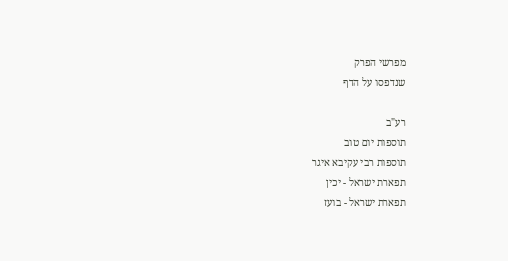מפרשי הפרק
שנדפסו על הדף

רע"ב
תוספות יום טוב
תוספות רבי עקיבא איגר
תפארת ישראל - יכין
תפארת ישראל - בועז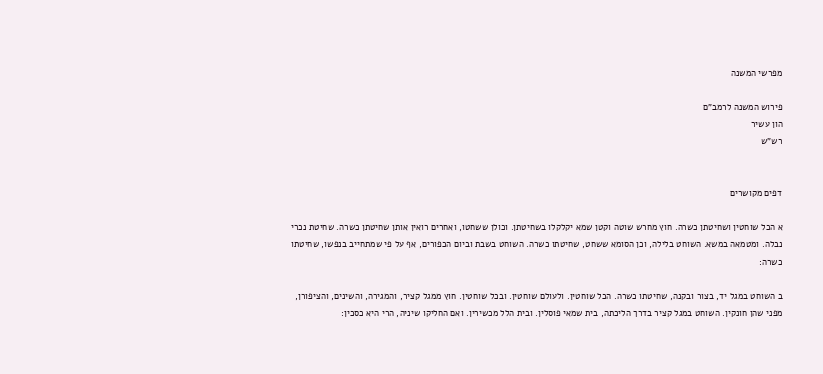מפרשי המשנה

פירוש המשנה לרמב"ם
הון עשיר
רש"ש


דפים מקושרים

א הכל שוחטין ושחיטתן כשרה. חוץ מחרש שוטה וקטן שמא יקלקלו בשחיטתן. וכולן ששחטו, ואחרים רואין אותן שחיטתן כשרה. שחיטת נכרי נבלה. ומטמאה במשא. השוחט בלילה, וכן הסומא ששחט, שחיטתו כשרה. השוחט בשבת וביום הכפורים, אף על פי שמתחייב בנפשו, שחיטתו כשרה:

ב השוחט במגל יד, בצור ובקנה, שחיטתו כשרה. הכל שוחטין. ולעולם שוחטין. ובכל שוחטין. חוץ ממגל קציר, והמגירה, והשינים, והציפורן, מפני שהן חונקין. השוחט במגל קציר בדרך הליכתה, בית שמאי פוסלין. ובית הלל מכשירין. ואם החליקו שיניה, הרי היא כסכין: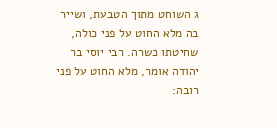ג השוחט מתוך הטבעת, ושייר בה מלא החוט על פני כולה, שחיטתו כשרה. רבי יוסי בר יהודה אומר, מלא החוט על פני רובה: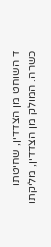ד השוחט מן הצדדין, שחיטתו כשרה. המולק מן הצדדין, מליקתו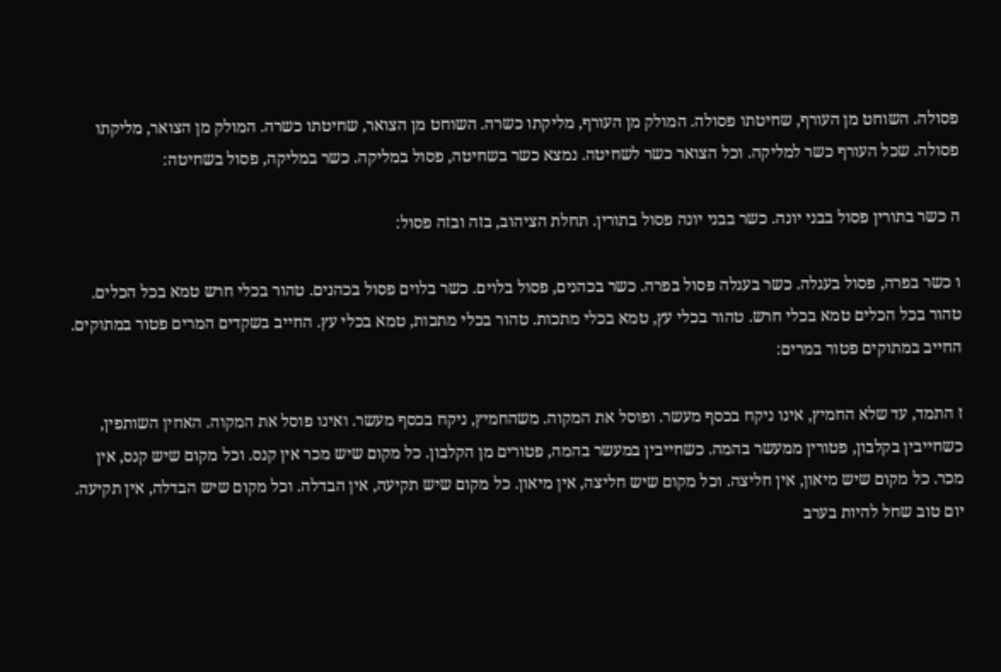פסולה. השוחט מן העורף, שחיטתו פסולה. המולק מן העורף, מליקתו כשרה. השוחט מן הצואר, שחיטתו כשרה. המולק מן הצואר, מליקתו פסולה. שכל העורף כשר למליקה. וכל הצואר כשר לשחיטה. נמצא כשר בשחיטה, פסול במליקה. כשר במליקה, פסול בשחיטה:

ה כשר בתורין פסול בבני יונה. כשר בבני יונה פסול בתורין. תחלת הציהוב, בזה ובזה פסול:

ו כשר בפרה, פסול בעגלה. כשר בעגלה פסול בפרה. כשר בכהנים, פסול בלוים. כשר בלוים פסול בכהנים. טהור בכלי חרש טמא בכל הכלים. טהור בכל הכלים טמא בכלי חרש. טהור בכלי עץ, טמא בכלי מתכות. טהור בכלי מתכות, טמא בכלי עץ. החייב בשקדים המרים פטור במתוקים. החייב במתוקים פטור במרים:

ז התמד, עד שלא החמיץ, אינו ניקח בכסף מעשר. ופוסל את המקוה. משהחמיץ, ניקח בכסף מעשר. ואינו פוסל את המקוה. האחין השותפין, כשחייבין בקלבון, פטורין ממעשר בהמה. כשחייבין במעשר בהמה, פטורים מן הקלבון. כל מקום שיש מכר אין קנס. וכל מקום שיש קנס, אין מכר. כל מקום שיש מיאון, אין חליצה. וכל מקום שיש חליצה, אין מיאון. כל מקום שיש תקיעה, אין הבדלה. וכל מקום שיש הבדלה, אין תקיעה. יום טוב שחל להיות בערב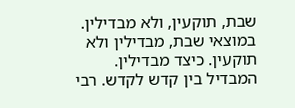שבת, תוקעין, ולא מבדילין. במוצאי שבת, מבדילין ולא תוקעין. כיצד מבדילין. המבדיל בין קדש לקדש. רבי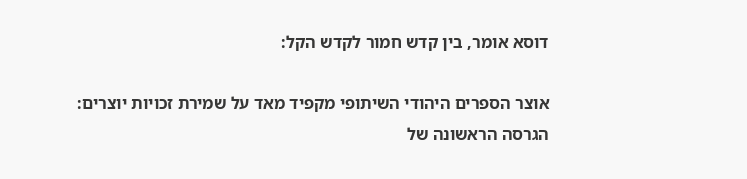דוסא אומר, בין קדש חמור לקדש הקל:

אוצר הספרים היהודי השיתופי מקפיד מאד על שמירת זכויות יוצרים: הגרסה הראשונה של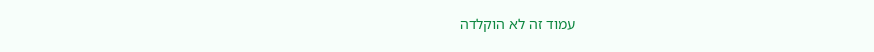עמוד זה לא הוקלדה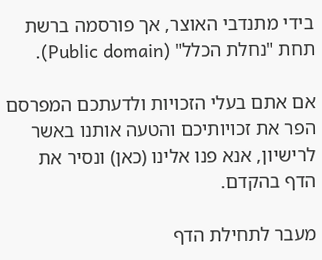בידי מתנדבי האוצר, אך פורסמה ברשת תחת "נחלת הכלל" (Public domain).

אם אתם בעלי הזכויות ולדעתכם המפרסם הפר את זכויותיכם והטעה אותנו באשר לרישיון, אנא פנו אלינו (כאן) ונסיר את הדף בהקדם.

מעבר לתחילת הדף